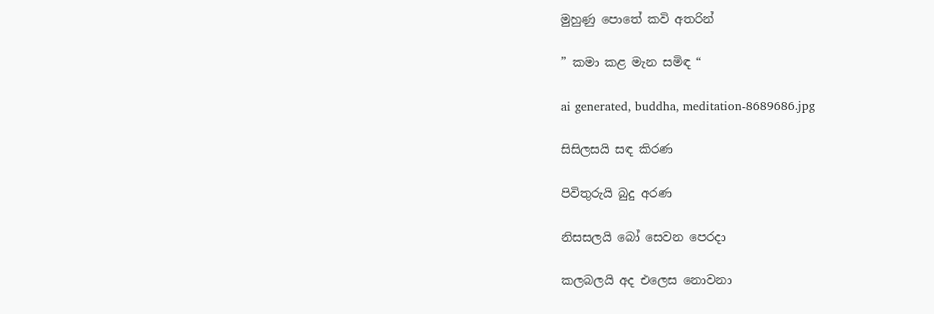මුහුණු පොතේ කවි අතරින්

” කමා කළ මැන සමිඳ “

ai generated, buddha, meditation-8689686.jpg

සිසිලසයි සඳ කිරණ

පිවිතුරුයි බුදු අරණ

නිසසලයි බෝ සෙවන පෙරදා

කලබලයි අද එලෙස නොවනා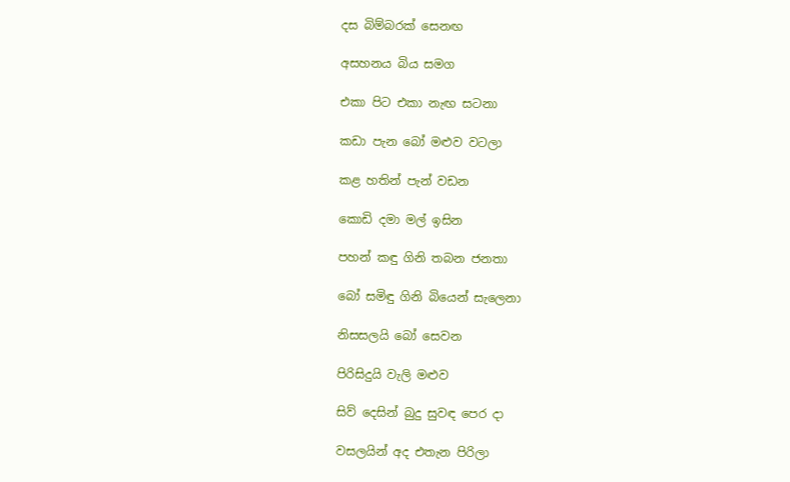දස බිම්බරක් සෙනඟ

අසහනය බිය සමග

එකා පිට එකා නැඟ සටනා

කඩා පැන බෝ මළුව වටලා

කළ හතින් පැන් වඩන

කොඩි දමා මල් ඉසින

පහන් කඳු ගිනි තබන ජනතා

බෝ සමිඳු ගිනි බියෙන් සැලෙනා

නිසසලයි බෝ සෙවන

පිරිසිදුයි වැලි මළුව

සිව් දෙසින් බුදු සුවඳ පෙර දා

වසලයින් අද එතැන පිරිලා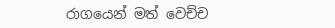රාගයෙන් මත් වෙච්ච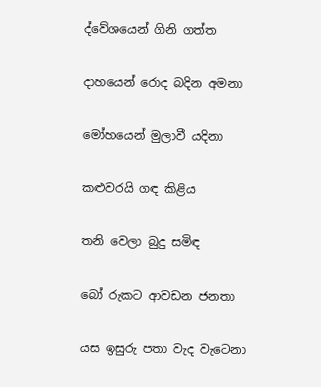ද්වේශයෙන් ගිනි ගත්ත

දාහයෙන් රොද බදින අමනා

මෝහයෙන් මුලාවී යදිනා

කළුවරයි ගඳ කිළිය

තනි වෙලා බුදු සමිඳ

බෝ රුකට ආවඩන ජනතා

යස ඉසුරු පතා වැද වැටෙනා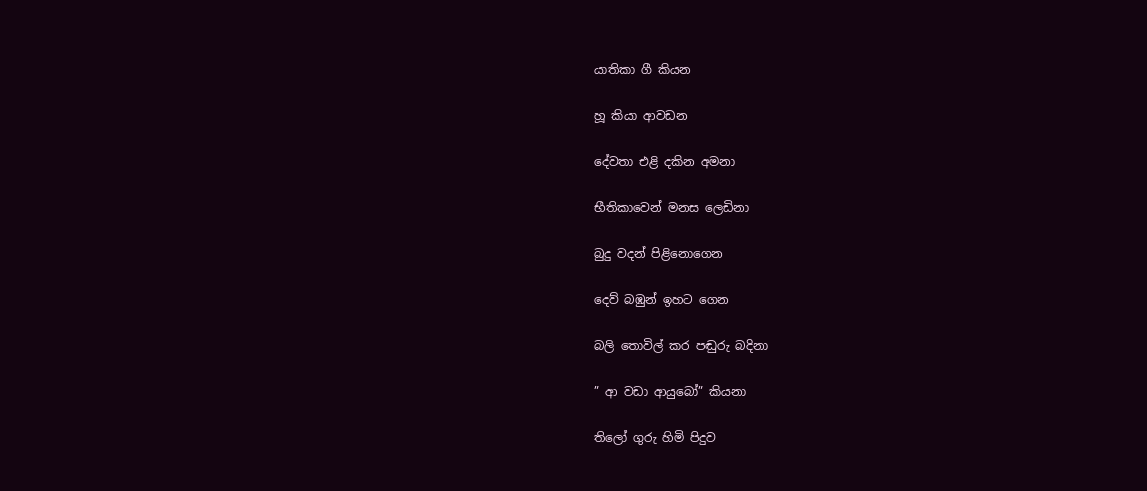යාතිකා ගී කියන

හූ කියා ආවඩන

දේවතා එළි දකින අමනා

භීතිකාවෙන් මනස ලෙඩිනා

බුදු වදන් පිළිනොගෙන

දෙව් බඹුන් ඉහට ගෙන

බලි තොවිල් කර පඬුරු බදිනා

” ආ වඩා ආයුබෝ” කියනා

තිලෝ ගුරු හිමි පිදුව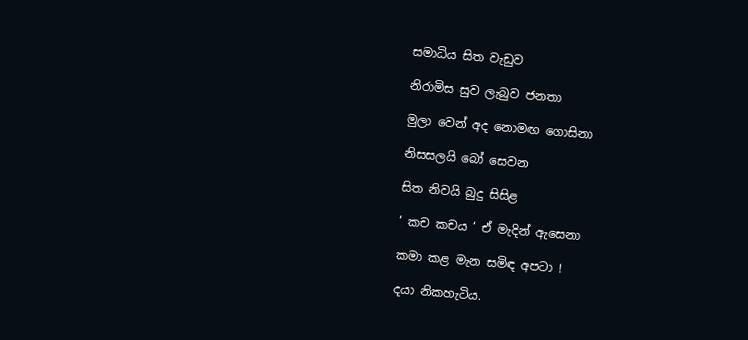සමාධිය සිත වැඩුව

නිරාමිස සුව ලැබුව ජනතා

මුලා වෙන් අද නොමඟ ගොසිනා

නිසසලයි බෝ සෙවන

සිත නිවයි බුදු සිසිළ

‘ කච කචය ‘ ඒ මැදින් ඇසෙනා

කමා කළ මැන සමිඳ අපටා !

දයා නිකහැටිය.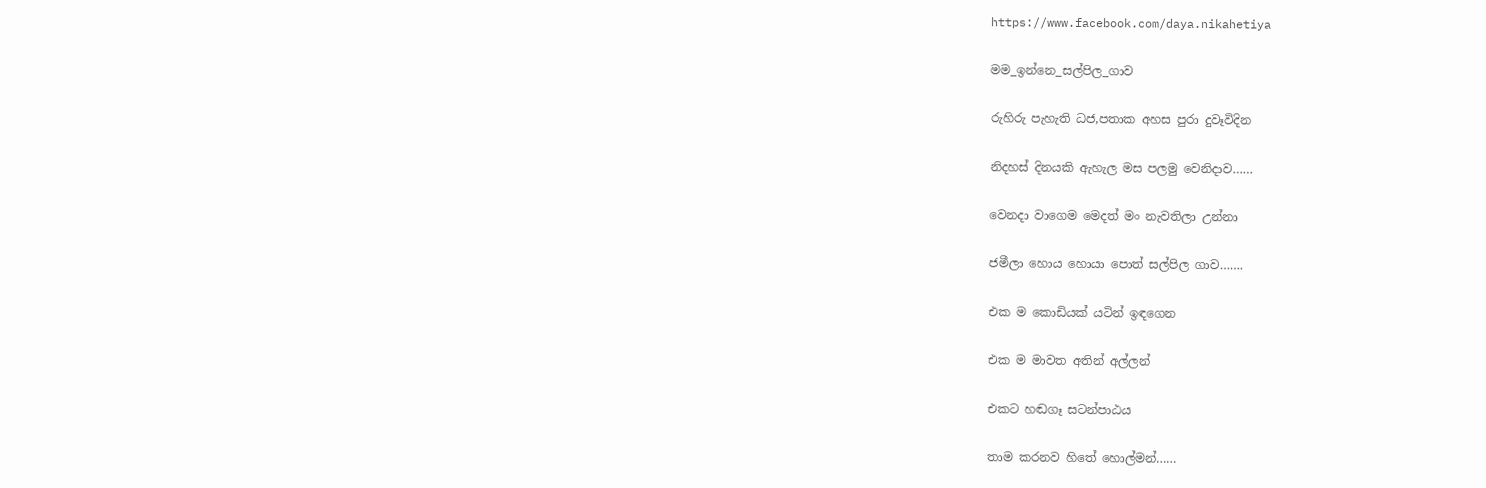https://www.facebook.com/daya.nikahetiya

මම_ඉන්නෙ_සල්පිල_ගාව

රුහිරු පැහැති ධජ,පතාක අහස පුරා දුවෑවිදින

නිදහස් දිනයකි ඇහැල මස පලමු වෙනිදාව……

වෙනදා වාගෙම මෙදත් මං නැවතිලා උන්නා

ජමීලා හොය හොයා පොත් සල්පිල ගාව…….

එක ම කොඩියක් යටින් ඉඳගෙන

එක ම මාවත අතින් අල්ලන්

එකට හඬගෑ සටන්පාඨය

තාම කරනව හිතේ හොල්මන්……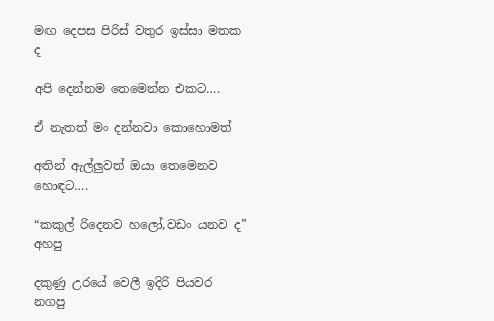මඟ දෙපස පිරිස් වතුර ඉස්සා මතක ද

අපි දෙන්නම තෙමෙන්න එකට….

ඒ නැතත් මං දන්නවා කොහොමත්

අතින් ඇල්ලුවත් ඔයා තෙමෙනව හොඳට….

“කකුල් රිදෙනව හලෝ,වඩං යනව ද” අහපු

දකුණු උරයේ වෙලී ඉදිරි පියවර නගපු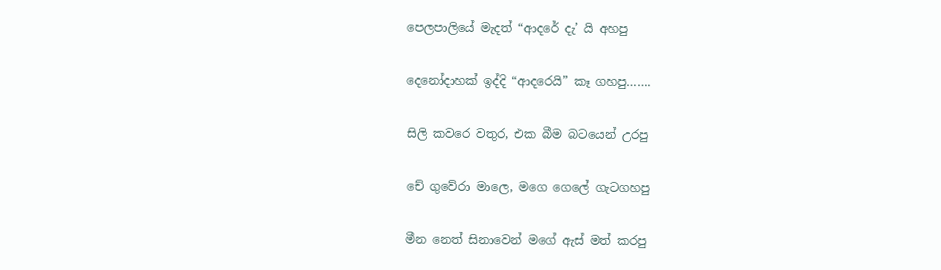පෙලපාලියේ මැදත් “ආදරේ දැ’ යි අහපු

දෙනෝදාහක් ඉද්දි “ආදරෙයි” කෑ ගහපු…….

සිලි කවරෙ වතුර, එක බීම බටයෙන් උරපු

චේ ගුවේරා මාලෙ, මගෙ ගෙලේ ගැටගහපු

මීන නෙත් සිනාවෙන් මගේ ඇස් මත් කරපු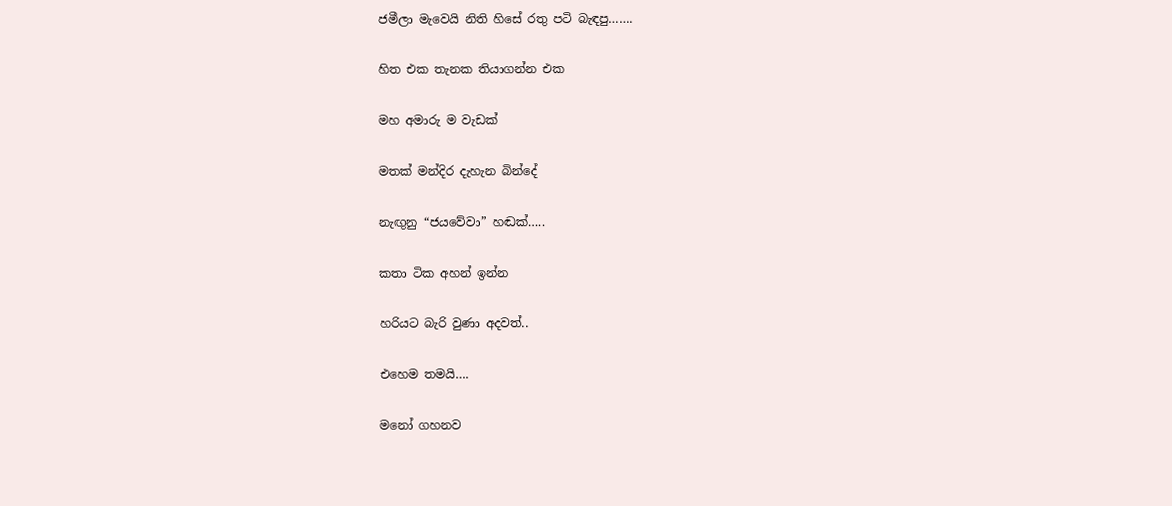ජමීලා මැවෙයි නිති හිසේ රතු පටි බැඳපු…….

හිත එක තැනක තියාගන්න එක

මහ අමාරු ම වැඩක්

මතක් මන්දිර දැහැන බින්දේ

නැඟුනු “ජයවේවා” හඬක්…..

කතා ටික අහන් ඉන්න

හරියට බැරි වුණා අදවත්..

එහෙම තමයි….

මනෝ ගහනව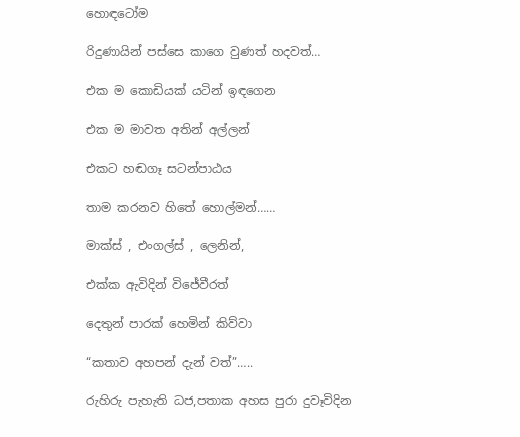හොඳටෝම

රිදුණායින් පස්සෙ කාගෙ වුණත් හදවත්…

එක ම කොඩියක් යටින් ඉඳගෙන

එක ම මාවත අතින් අල්ලන්

එකට හඬගෑ සටන්පාඨය

තාම කරනව හිතේ හොල්මන්……

මාක්ස් , එංගල්ස් , ලෙනින්,

එක්ක ඇවිදින් විජේවීරත්

දෙතුන් පාරක් හෙමින් කිව්වා

“කතාව අහපන් දැන් වත්”…..

රුහිරු පැහැති ධජ,පතාක අහස පුරා දුවෑවිදින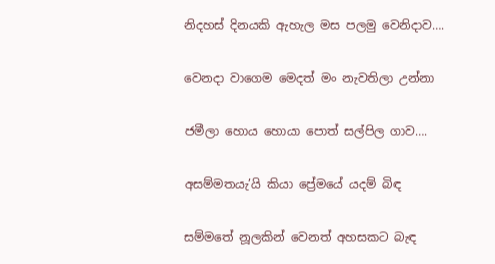නිදහස් දිනයකි ඇහැල මස පලමු වෙනිදාව….

වෙනදා වාගෙම මෙදත් මං නැවතිලා උන්නා

ජමීලා හොය හොයා පොත් සල්පිල ගාව….

අසම්මතයැ’යි කියා ප්‍රේමයේ යදම් බිඳ

සම්මතේ නූලකින් වෙනත් අහසකට බැඳ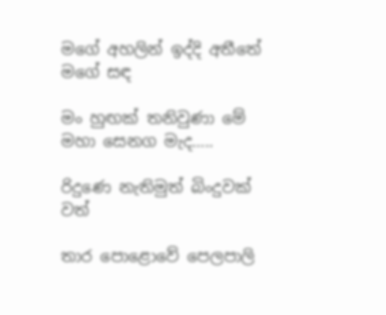මගේ අහලින් ඉද්දි අතීතේ මගේ සඳ

මං හුඟක් තනිවුණා මේ මහා සෙනග මැද…..

රිදුණෙ නැතිමුත් බිංදුවක් වත්

තාර පොළොවේ පෙලපාලි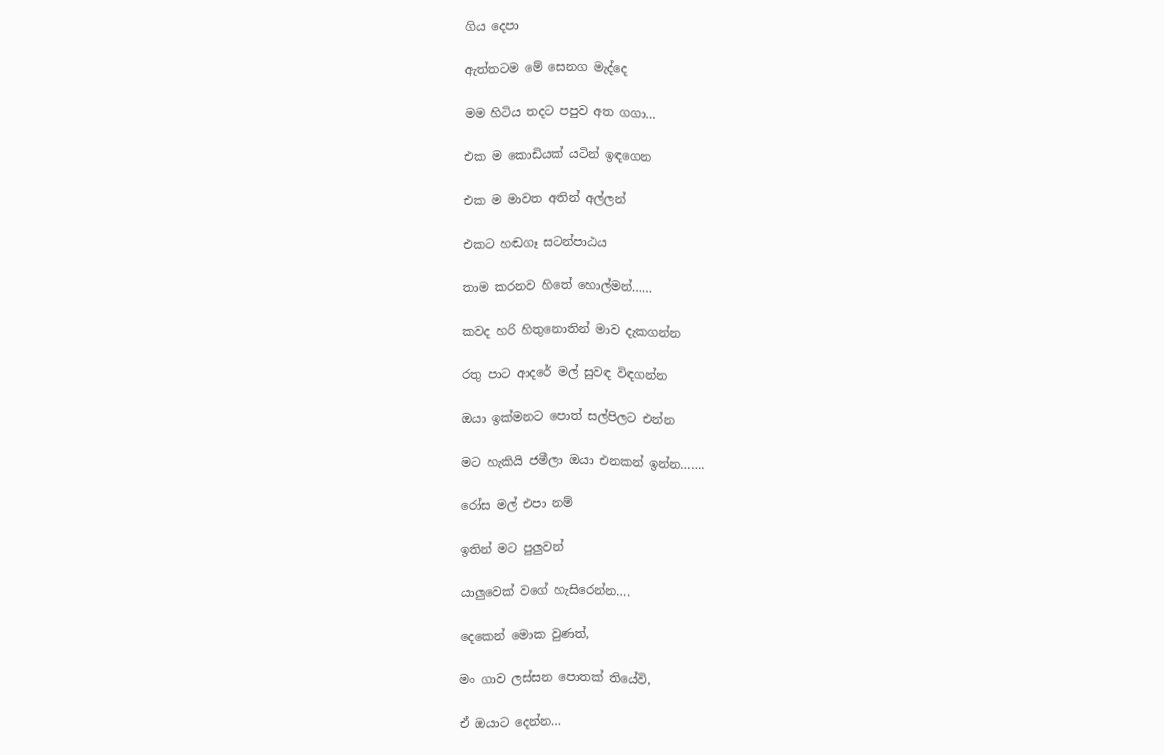ගිය දෙපා

ඇත්තටම මේ සෙනග මැද්දෙ

මම හිටිය තදට පපුව අත ගගා…

එක ම කොඩියක් යටින් ඉඳගෙන

එක ම මාවත අතින් අල්ලන්

එකට හඬගෑ සටන්පාඨය

තාම කරනව හිතේ හොල්මන්……

කවද හරි හිතුනොතින් මාව දැකගන්න

රතු පාට ආදරේ මල් සුවඳ විඳගන්න

ඔයා ඉක්මනට පොත් සල්පිලට එන්න

මට හැකියි ජමීලා ඔයා එනකන් ඉන්න…….

රෝස මල් එපා නම්

ඉතින් මට පුලුවන්

යාලුවෙක් වගේ හැසිරෙන්න….

දෙකෙන් මොක වුණත්,

මං ගාව ලස්සන පොතක් තියේවි,

ඒ ඔයාට දෙන්න…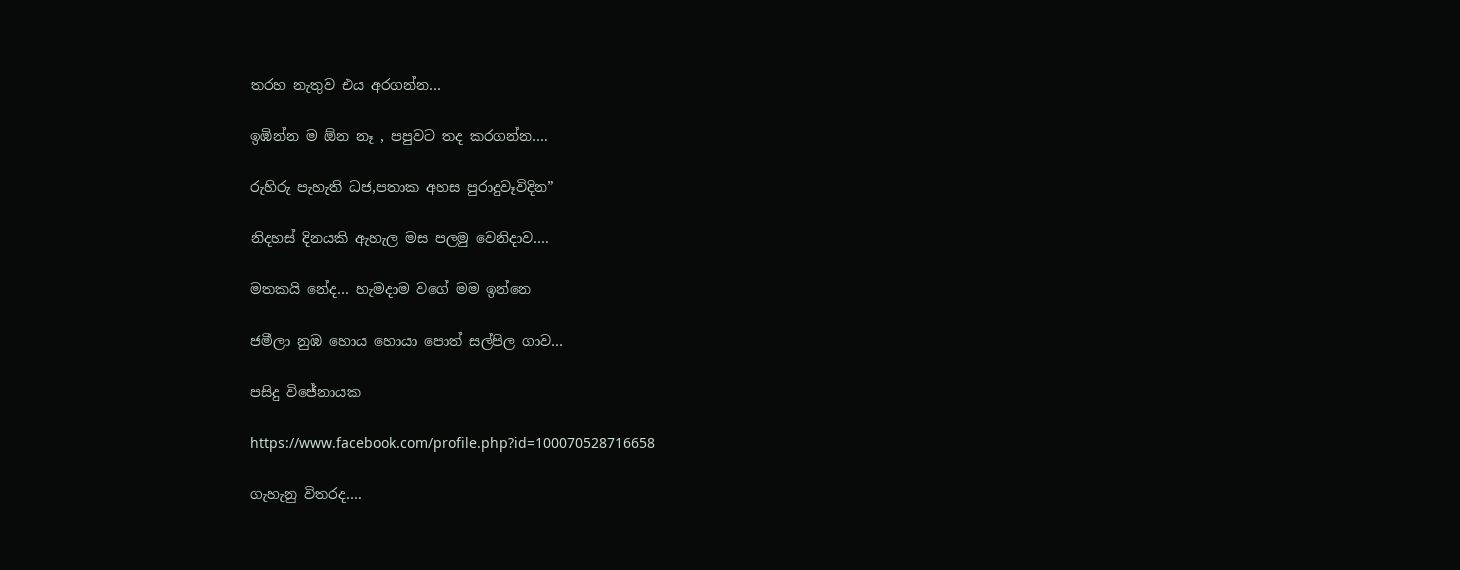තරහ නැතුව එය අරගන්න…

ඉඹින්න ම ඕන නෑ , පපුවට තද කරගන්න….

රුහිරු පැහැති ධජ,පතාක අහස පුරාදුවෑවිදින”

නිදහස් දිනයකි ඇහැල මස පලමු වෙනිදාව….

මතකයි නේද… හැමදාම වගේ මම ඉන්නෙ

ජමීලා නුඹ හොය හොයා පොත් සල්පිල ගාව…

පසිදු විජේනායක

https://www.facebook.com/profile.php?id=100070528716658

ගැහැනු විතරද….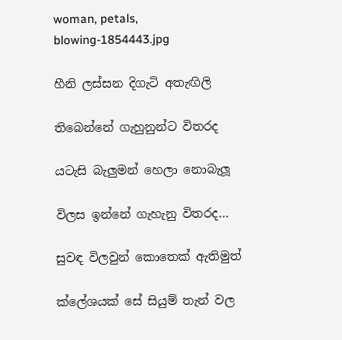woman, petals, blowing-1854443.jpg

හීනි ලස්සන දිගැටි අතැඟිලි

තිබෙන්නේ ගැහුනුන්ට විතරද

යටැසි බැලුමන් හෙලා නොබැලූ

විලස ඉන්නේ ගැහැනු විතරද…

සුවඳ විලවුන් කොතෙක් ඇතිමුත්

ක්ලේශයක් සේ සියුම් තැන් වල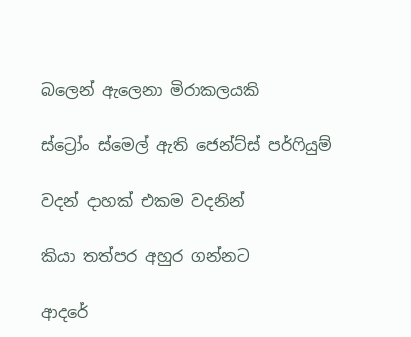බලෙන් ඇලෙනා මිරාකලයකි

ස්ට්‍රෝං ස්මෙල් ඇති ජෙන්ට්ස් පර්ෆියුම්

වදන් දාහක් එකම වදනින්

කියා තත්පර අහුර ගන්නට

ආදරේ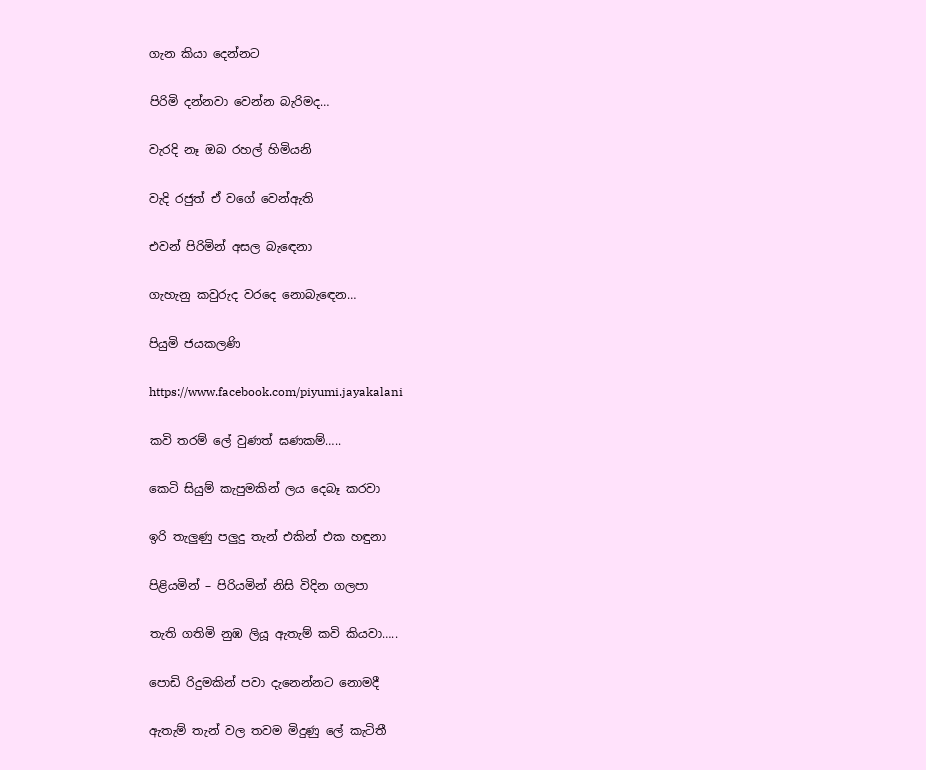ගැන කියා දෙන්නට

පිරිමි දන්නවා වෙන්න බැරිමද…

වැරදි නෑ ඔබ රහල් හිමියනි

වැදි රජුත් ඒ වගේ වෙන්ඇති

එවන් පිරිමින් අසල බැඳෙනා

ගැහැනු කවුරුද වරදෙ නොබැඳෙන…

පියුමි ජයකලණි

https://www.facebook.com/piyumi.jayakalani

කවි තරම් ලේ වුණත් ඝණකම්…..

කෙටි සියුම් කැපුමකින් ලය දෙබෑ කරවා

ඉරි තැලුණු පලුදු තැන් එකින් එක හඳුනා

පිළියමින් – පිරියමින් නිසි විදින ගලපා

තැති ගතිමි නුඹ ලියූ ඇතැම් කවි කියවා…..

පොඩි රිදුමකින් පවා දැනෙන්නට නොමදී

ඇතැම් තැන් වල තවම මිදුණු ලේ කැටිතී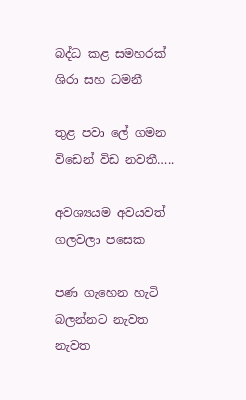බද්ධ කළ සමහරක් ශිරා සහ ධමනී

තුළ පවා ලේ ගමන විඩෙන් විඩ නවතී…..

අවශ්‍යයම අවයවත් ගලවලා පසෙක

පණ ගැහෙන හැටි බලන්නට නැවත නැවත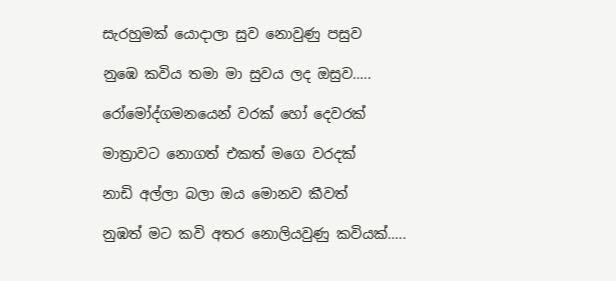සැරහුමක් යොදාලා සුව නොවුණු පසුව

නුඹෙ කවිය තමා මා සුවය ලද ඔසුව…..

රෝමෝද්ගමනයෙන් වරක් හෝ දෙවරක්

මාත්‍රාවට නොගත් එකත් මගෙ වරදක්

නාඩි අල්ලා බලා ඔය මොනව කීවත්

නුඹත් මට කවි අතර නොලියවුණු කවියක්…..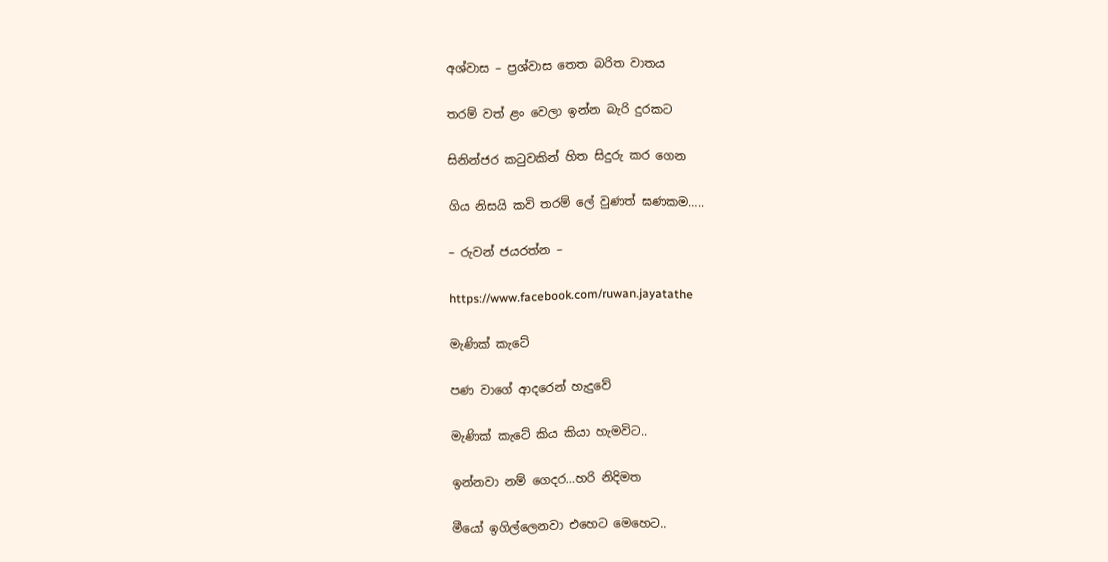අශ්වාස – ප්‍රශ්වාස තෙත බරිත වාතය

තරම් වත් ළං වෙලා ඉන්න බැරි දුරකට

සිනින්ජර කටුවකින් හිත සිදුරු කර ගෙන

ගිය නිසයි කවි තරම් ලේ වුණත් ඝණකම…..

– රුවන් ජයරත්න –

https://www.facebook.com/ruwan.jayatathe

මැණික් කැටේ

පණ වාගේ ආදරෙන් හැදුවේ

මැණික් කැටේ කිය කියා හැමවිට..

ඉන්නවා නම් ගෙදර…හරි නිදිමත

මීයෝ ඉගිල්ලෙනවා එහෙට මෙහෙට..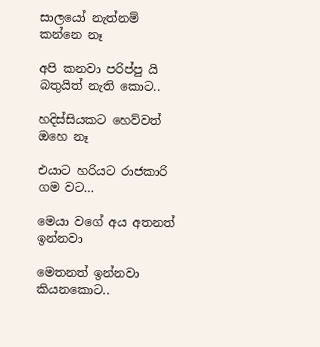සාලයෝ නැත්නම් කන්නෙ නෑ

අපි කනවා පරිප්පු යි බතුයිත් නැති කොට..

හදිස්සියකට හෙව්වත් ඔහෙ නෑ

එයාට හරියට රාජකාරි ගම වට…

මෙයා වගේ අය අතනත් ඉන්නවා

මෙතනත් ඉන්නවා කියනකොට..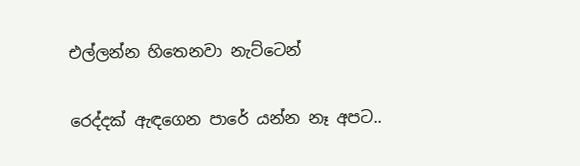එල්ලන්න හිතෙනවා නැට්ටෙන්

රෙද්දක් ඇඳගෙන පාරේ යන්න නෑ අපට..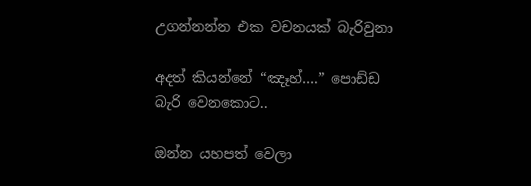උගන්නන්න එක වචනයක් බැරිවුනා

අදත් කියන්නේ “ඤෑහ්….” පොඩ්ඩ බැරි වෙනකොට..

ඔන්න යහපත් වෙලා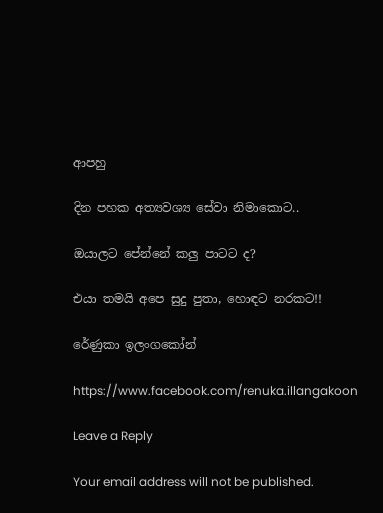ආපහු

දින පහක අත්‍යවශ්‍ය සේවා නිමාකොට..

ඔයාලට පේන්නේ කලු පාටට ද?

එයා තමයි අපෙ සුදු පුතා, හොඳට නරකට!!

රේණුකා ඉලංගකෝන්

https://www.facebook.com/renuka.illangakoon

Leave a Reply

Your email address will not be published.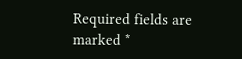Required fields are marked *